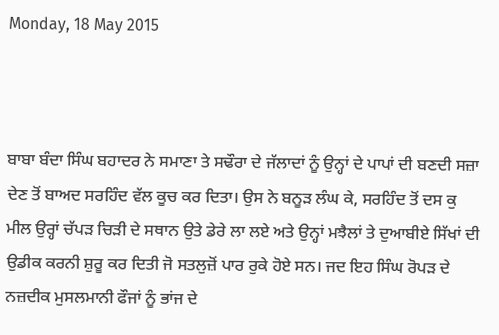Monday, 18 May 2015



ਬਾਬਾ ਬੰਦਾ ਸਿੰਘ ਬਹਾਦਰ ਨੇ ਸਮਾਣਾ ਤੇ ਸਢੌਰਾ ਦੇ ਜੱਲਾਦਾਂ ਨੂੰ ਉਨ੍ਹਾਂ ਦੇ ਪਾਪਾਂ ਦੀ ਬਣਦੀ ਸਜ਼ਾ ਦੇਣ ਤੋਂ ਬਾਅਦ ਸਰਹਿੰਦ ਵੱਲ ਕੂਚ ਕਰ ਦਿਤਾ। ਉਸ ਨੇ ਬਨੂੜ ਲੰਘ ਕੇ, ਸਰਹਿੰਦ ਤੋਂ ਦਸ ਕੁ ਮੀਲ ਉਰ੍ਹਾਂ ਚੱਪੜ ਚਿੜੀ ਦੇ ਸਥਾਨ ਉਤੇ ਡੇਰੇ ਲਾ ਲਏ ਅਤੇ ਉਨ੍ਹਾਂ ਮਝੈਲਾਂ ਤੇ ਦੁਆਬੀਏ ਸਿੱਖਾਂ ਦੀ ਉਡੀਕ ਕਰਨੀ ਸ਼ੁਰੂ ਕਰ ਦਿਤੀ ਜੋ ਸਤਲੁਜ਼ੋਂ ਪਾਰ ਰੁਕੇ ਹੋਏ ਸਨ। ਜਦ ਇਹ ਸਿੰਘ ਰੋਪੜ ਦੇ ਨਜ਼ਦੀਕ ਮੁਸਲਮਾਨੀ ਫੌਜਾਂ ਨੂੰ ਭਾਂਜ ਦੇ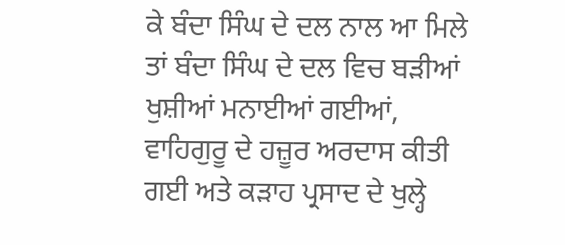ਕੇ ਬੰਦਾ ਸਿੰਘ ਦੇ ਦਲ ਨਾਲ ਆ ਮਿਲੇ ਤਾਂ ਬੰਦਾ ਸਿੰਘ ਦੇ ਦਲ ਵਿਚ ਬੜੀਆਂ ਖੁਸ਼ੀਆਂ ਮਨਾਈਆਂ ਗਈਆਂ, ਵਾਹਿਗੁਰੂ ਦੇ ਹਜ਼ੂਰ ਅਰਦਾਸ ਕੀਤੀ ਗਈ ਅਤੇ ਕੜਾਹ ਪ੍ਰਸਾਦ ਦੇ ਖੁਲ੍ਹੇ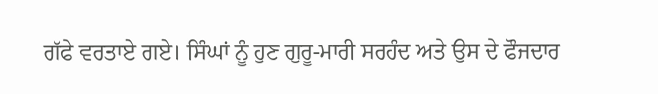ਗੱਫੇ ਵਰਤਾਏ ਗਏ। ਸਿੰਘਾਂ ਨੂੰ ਹੁਣ ਗੁਰੂ-ਮਾਰੀ ਸਰਹੰਦ ਅਤੇ ਉਸ ਦੇ ਫੌਜਦਾਰ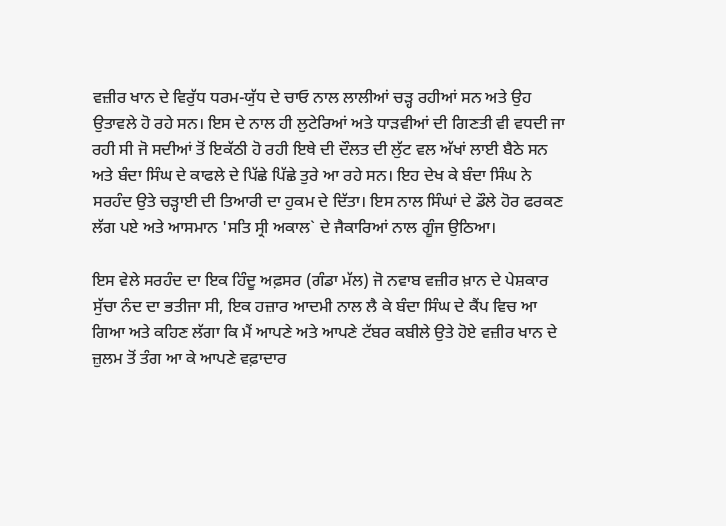ਵਜ਼ੀਰ ਖਾਨ ਦੇ ਵਿਰੁੱਧ ਧਰਮ-ਯੁੱਧ ਦੇ ਚਾਓ ਨਾਲ ਲਾਲੀਆਂ ਚੜ੍ਹ ਰਹੀਆਂ ਸਨ ਅਤੇ ਉਹ ਉਤਾਵਲੇ ਹੋ ਰਹੇ ਸਨ। ਇਸ ਦੇ ਨਾਲ ਹੀ ਲੁਟੇਰਿਆਂ ਅਤੇ ਧਾੜਵੀਆਂ ਦੀ ਗਿਣਤੀ ਵੀ ਵਧਦੀ ਜਾ ਰਹੀ ਸੀ ਜੋ ਸਦੀਆਂ ਤੋਂ ਇਕੱਠੀ ਹੋ ਰਹੀ ਇਥੇ ਦੀ ਦੌਲਤ ਦੀ ਲੁੱਟ ਵਲ ਅੱਖਾਂ ਲਾਈ ਬੈਠੇ ਸਨ ਅਤੇ ਬੰਦਾ ਸਿੰਘ ਦੇ ਕਾਫਲੇ ਦੇ ਪਿੱਛੇ ਪਿੱਛੇ ਤੁਰੇ ਆ ਰਹੇ ਸਨ। ਇਹ ਦੇਖ ਕੇ ਬੰਦਾ ਸਿੰਘ ਨੇ ਸਰਹੰਦ ਉਤੇ ਚੜ੍ਹਾਈ ਦੀ ਤਿਆਰੀ ਦਾ ਹੁਕਮ ਦੇ ਦਿੱਤਾ। ਇਸ ਨਾਲ ਸਿੰਘਾਂ ਦੇ ਡੌਲੇ ਹੋਰ ਫਰਕਣ ਲੱਗ ਪਏ ਅਤੇ ਆਸਮਾਨ 'ਸਤਿ ਸ੍ਰੀ ਅਕਾਲ` ਦੇ ਜੈਕਾਰਿਆਂ ਨਾਲ ਗੂੰਜ ਉਠਿਆ।

ਇਸ ਵੇਲੇ ਸਰਹੰਦ ਦਾ ਇਕ ਹਿੰਦੂ ਅਫ਼ਸਰ (ਗੰਡਾ ਮੱਲ) ਜੋ ਨਵਾਬ ਵਜ਼ੀਰ ਖ਼ਾਨ ਦੇ ਪੇਸ਼ਕਾਰ ਸੁੱਚਾ ਨੰਦ ਦਾ ਭਤੀਜਾ ਸੀ, ਇਕ ਹਜ਼ਾਰ ਆਦਮੀ ਨਾਲ ਲੈ ਕੇ ਬੰਦਾ ਸਿੰਘ ਦੇ ਕੈਂਪ ਵਿਚ ਆ ਗਿਆ ਅਤੇ ਕਹਿਣ ਲੱਗਾ ਕਿ ਮੈਂ ਆਪਣੇ ਅਤੇ ਆਪਣੇ ਟੱਬਰ ਕਬੀਲੇ ਉਤੇ ਹੋਏ ਵਜ਼ੀਰ ਖਾਨ ਦੇ ਜ਼ੁਲਮ ਤੋਂ ਤੰਗ ਆ ਕੇ ਆਪਣੇ ਵਫ਼ਾਦਾਰ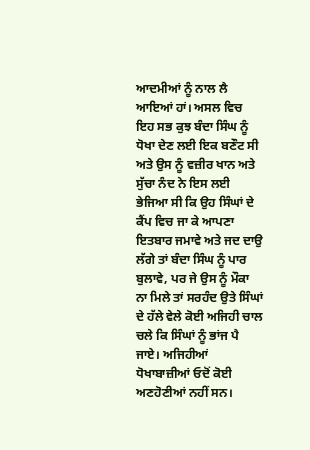ਆਦਮੀਆਂ ਨੂੰ ਨਾਲ ਲੈ ਆਇਆਂ ਹਾਂ। ਅਸਲ ਵਿਚ ਇਹ ਸਭ ਕੁਝ ਬੰਦਾ ਸਿੰਘ ਨੂੰ ਧੋਖਾ ਦੇਣ ਲਈ ਇਕ ਬਣੌਟ ਸੀ ਅਤੇ ਉਸ ਨੂੰ ਵਜ਼ੀਰ ਖਾਨ ਅਤੇ ਸੁੱਚਾ ਨੰਦ ਨੇ ਇਸ ਲਈ ਭੇਜਿਆ ਸੀ ਕਿ ਉਹ ਸਿੰਘਾਂ ਦੇ ਕੈਂਪ ਵਿਚ ਜਾ ਕੇ ਆਪਣਾ ਇਤਬਾਰ ਜਮਾਵੇ ਅਤੇ ਜਦ ਦਾਉ ਲੱਗੇ ਤਾਂ ਬੰਦਾ ਸਿੰਘ ਨੂੰ ਪਾਰ ਬੁਲਾਵੇ, ਪਰ ਜੇ ਉਸ ਨੂੰ ਮੌਕਾ ਨਾ ਮਿਲੇ ਤਾਂ ਸਰਹੰਦ ਉਤੇ ਸਿੰਘਾਂ ਦੇ ਹੱਲੇ ਵੇਲੇ ਕੋਈ ਅਜਿਹੀ ਚਾਲ ਚਲੇ ਕਿ ਸਿੰਘਾਂ ਨੂੰ ਭਾਂਜ ਪੈ ਜਾਏ। ਅਜਿਹੀਆਂ ਧੋਖਾਬਾਜ਼ੀਆਂ ਓਦੋਂ ਕੋਈ ਅਣਹੋਣੀਆਂ ਨਹੀਂ ਸਨ।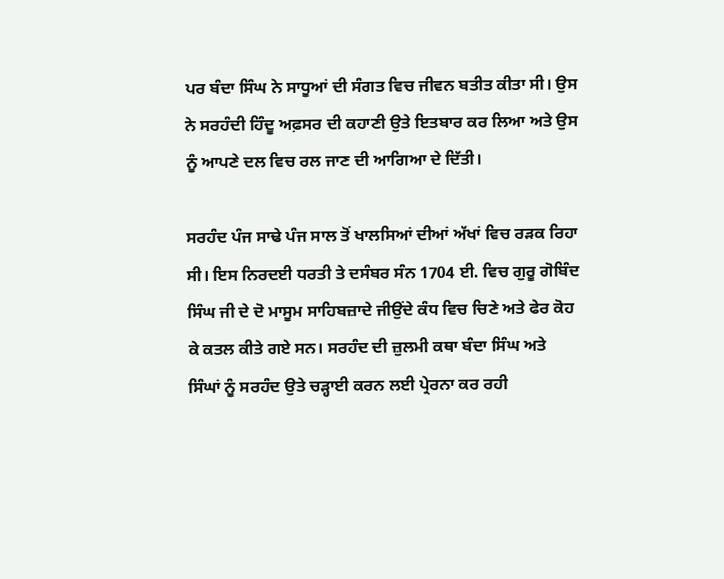ਪਰ ਬੰਦਾ ਸਿੰਘ ਨੇ ਸਾਧੂਆਂ ਦੀ ਸੰਗਤ ਵਿਚ ਜੀਵਨ ਬਤੀਤ ਕੀਤਾ ਸੀ। ਉਸ ਨੇ ਸਰਹੰਦੀ ਹਿੰਦੂ ਅਫ਼ਸਰ ਦੀ ਕਹਾਣੀ ਉਤੇ ਇਤਬਾਰ ਕਰ ਲਿਆ ਅਤੇ ਉਸ ਨੂੰ ਆਪਣੇ ਦਲ ਵਿਚ ਰਲ ਜਾਣ ਦੀ ਆਗਿਆ ਦੇ ਦਿੱਤੀ।

ਸਰਹੰਦ ਪੰਜ ਸਾਢੇ ਪੰਜ ਸਾਲ ਤੋਂ ਖਾਲਸਿਆਂ ਦੀਆਂ ਅੱਖਾਂ ਵਿਚ ਰੜਕ ਰਿਹਾ ਸੀ। ਇਸ ਨਿਰਦਈ ਧਰਤੀ ਤੇ ਦਸੰਬਰ ਸੰਨ 1704 ਈ. ਵਿਚ ਗੁਰੂ ਗੋਬਿੰਦ ਸਿੰਘ ਜੀ ਦੇ ਦੋ ਮਾਸੂਮ ਸਾਹਿਬਜ਼ਾਦੇ ਜੀਉਂਦੇ ਕੰਧ ਵਿਚ ਚਿਣੇ ਅਤੇ ਫੇਰ ਕੋਹ ਕੇ ਕਤਲ ਕੀਤੇ ਗਏ ਸਨ। ਸਰਹੰਦ ਦੀ ਜ਼ੁਲਮੀ ਕਥਾ ਬੰਦਾ ਸਿੰਘ ਅਤੇ ਸਿੰਘਾਂ ਨੂੰ ਸਰਹੰਦ ਉਤੇ ਚੜ੍ਹਾਈ ਕਰਨ ਲਈ ਪ੍ਰੇਰਨਾ ਕਰ ਰਹੀ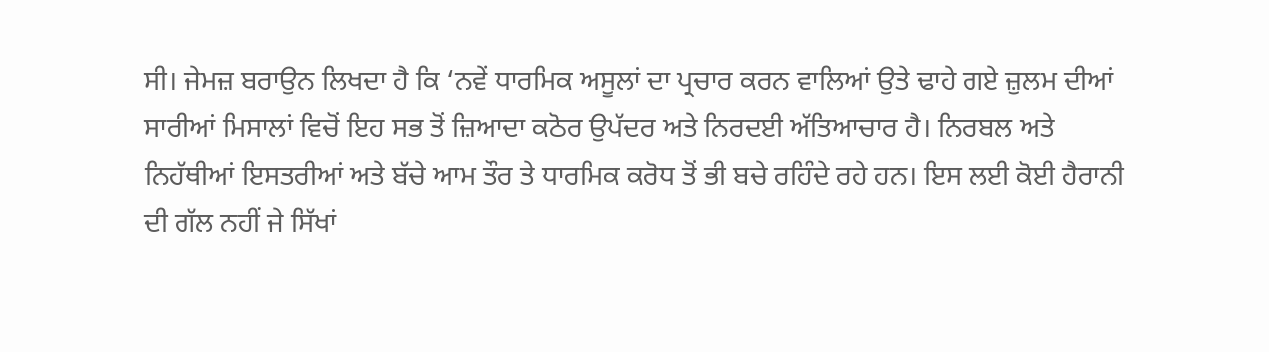ਸੀ। ਜੇਮਜ਼ ਬਰਾਉਨ ਲਿਖਦਾ ਹੈ ਕਿ ‘ਨਵੇਂ ਧਾਰਮਿਕ ਅਸੂਲਾਂ ਦਾ ਪ੍ਰਚਾਰ ਕਰਨ ਵਾਲਿਆਂ ਉਤੇ ਢਾਹੇ ਗਏ ਜ਼ੁਲਮ ਦੀਆਂ ਸਾਰੀਆਂ ਮਿਸਾਲਾਂ ਵਿਚੋਂ ਇਹ ਸਭ ਤੋਂ ਜ਼ਿਆਦਾ ਕਠੋਰ ਉਪੱਦਰ ਅਤੇ ਨਿਰਦਈ ਅੱਤਿਆਚਾਰ ਹੈ। ਨਿਰਬਲ ਅਤੇ ਨਿਹੱਥੀਆਂ ਇਸਤਰੀਆਂ ਅਤੇ ਬੱਚੇ ਆਮ ਤੌਰ ਤੇ ਧਾਰਮਿਕ ਕਰੋਧ ਤੋਂ ਭੀ ਬਚੇ ਰਹਿੰਦੇ ਰਹੇ ਹਨ। ਇਸ ਲਈ ਕੋਈ ਹੈਰਾਨੀ ਦੀ ਗੱਲ ਨਹੀਂ ਜੇ ਸਿੱਖਾਂ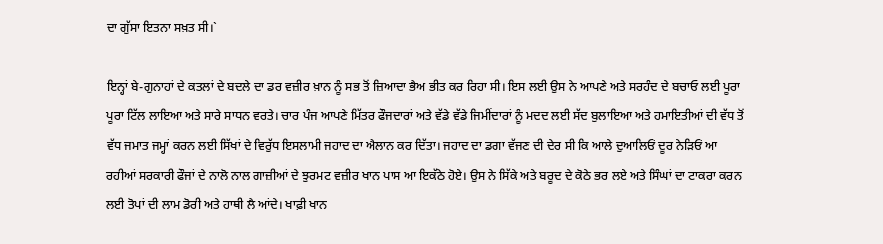ਦਾ ਗੁੱਸਾ ਇਤਨਾ ਸਖ਼ਤ ਸੀ।`

ਇਨ੍ਹਾਂ ਬੇ-ਗੁਨਾਹਾਂ ਦੇ ਕਤਲਾਂ ਦੇ ਬਦਲੇ ਦਾ ਡਰ ਵਜ਼ੀਰ ਖ਼ਾਨ ਨੂੰ ਸਭ ਤੋਂ ਜ਼ਿਆਦਾ ਭੈਅ ਭੀਤ ਕਰ ਰਿਹਾ ਸੀ। ਇਸ ਲਈ ਉਸ ਨੇ ਆਪਣੇ ਅਤੇ ਸਰਹੰਦ ਦੇ ਬਚਾਓ ਲਈ ਪੂਰਾ ਪੂਰਾ ਟਿੱਲ ਲਾਇਆ ਅਤੇ ਸਾਰੇ ਸਾਧਨ ਵਰਤੇ। ਚਾਰ ਪੰਜ ਆਪਣੇ ਮਿੱਤਰ ਫੌਜਦਾਰਾਂ ਅਤੇ ਵੱਡੇ ਵੱਡੇ ਜਿਮੀਂਦਾਰਾਂ ਨੂੰ ਮਦਦ ਲਈ ਸੱਦ ਬੁਲਾਇਆ ਅਤੇ ਹਮਾਇਤੀਆਂ ਦੀ ਵੱਧ ਤੋਂ ਵੱਧ ਜਮਾਤ ਜਮ੍ਹਾਂ ਕਰਨ ਲਈ ਸਿੱਖਾਂ ਦੇ ਵਿਰੁੱਧ ਇਸਲਾਮੀ ਜਹਾਦ ਦਾ ਐਲਾਨ ਕਰ ਦਿੱਤਾ। ਜਹਾਦ ਦਾ ਡਗਾ ਵੱਜਣ ਦੀ ਦੇਰ ਸੀ ਕਿ ਆਲੇ ਦੁਆਲਿਓਂ ਦੂਰ ਨੇੜਿਓਂ ਆ ਰਹੀਆਂ ਸਰਕਾਰੀ ਫੌਜਾਂ ਦੇ ਨਾਲੋ ਨਾਲ ਗਾਜ਼ੀਆਂ ਦੇ ਝੁਰਮਟ ਵਜ਼ੀਰ ਖਾਨ ਪਾਸ ਆ ਇਕੱਠੇ ਹੋਏ। ਉਸ ਨੇ ਸਿੱਕੇ ਅਤੇ ਬਰੂਦ ਦੇ ਕੋਠੇ ਭਰ ਲਏ ਅਤੇ ਸਿੰਘਾਂ ਦਾ ਟਾਕਰਾ ਕਰਨ ਲਈ ਤੋਪਾਂ ਦੀ ਲਾਮ ਡੋਰੀ ਅਤੇ ਹਾਥੀ ਲੈ ਆਂਦੇ। ਖਾਫ਼ੀ ਖਾਨ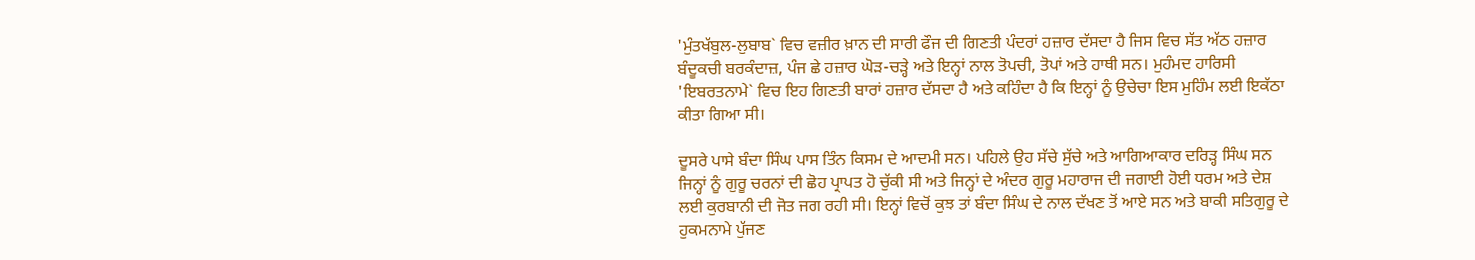'ਮੁੰਤਖੱਬੁਲ-ਲੁਬਾਬ` ਵਿਚ ਵਜ਼ੀਰ ਖ਼ਾਨ ਦੀ ਸਾਰੀ ਫੌਜ ਦੀ ਗਿਣਤੀ ਪੰਦਰਾਂ ਹਜ਼ਾਰ ਦੱਸਦਾ ਹੈ ਜਿਸ ਵਿਚ ਸੱਤ ਅੱਠ ਹਜ਼ਾਰ ਬੰਦੂਕਚੀ ਬਰਕੰਦਾਜ਼, ਪੰਜ ਛੇ ਹਜ਼ਾਰ ਘੋੜ-ਚੜ੍ਹੇ ਅਤੇ ਇਨ੍ਹਾਂ ਨਾਲ ਤੋਪਚੀ, ਤੋਪਾਂ ਅਤੇ ਹਾਥੀ ਸਨ। ਮੁਹੰਮਦ ਹਾਰਿਸੀ 'ਇਬਰਤਨਾਮੇ` ਵਿਚ ਇਹ ਗਿਣਤੀ ਬਾਰਾਂ ਹਜ਼ਾਰ ਦੱਸਦਾ ਹੈ ਅਤੇ ਕਹਿੰਦਾ ਹੈ ਕਿ ਇਨ੍ਹਾਂ ਨੂੰ ਉਚੇਚਾ ਇਸ ਮੁਹਿੰਮ ਲਈ ਇਕੱਠਾ ਕੀਤਾ ਗਿਆ ਸੀ।

ਦੂਸਰੇ ਪਾਸੇ ਬੰਦਾ ਸਿੰਘ ਪਾਸ ਤਿੰਨ ਕਿਸਮ ਦੇ ਆਦਮੀ ਸਨ। ਪਹਿਲੇ ਉਹ ਸੱਚੇ ਸੁੱਚੇ ਅਤੇ ਆਗਿਆਕਾਰ ਦਰਿੜ੍ਹ ਸਿੰਘ ਸਨ ਜਿਨ੍ਹਾਂ ਨੂੰ ਗੁਰੂ ਚਰਨਾਂ ਦੀ ਛੋਹ ਪ੍ਰਾਪਤ ਹੋ ਚੁੱਕੀ ਸੀ ਅਤੇ ਜਿਨ੍ਹਾਂ ਦੇ ਅੰਦਰ ਗੁਰੂ ਮਹਾਰਾਜ ਦੀ ਜਗਾਈ ਹੋਈ ਧਰਮ ਅਤੇ ਦੇਸ਼ ਲਈ ਕੁਰਬਾਨੀ ਦੀ ਜੋਤ ਜਗ ਰਹੀ ਸੀ। ਇਨ੍ਹਾਂ ਵਿਚੋਂ ਕੁਝ ਤਾਂ ਬੰਦਾ ਸਿੰਘ ਦੇ ਨਾਲ ਦੱਖਣ ਤੋਂ ਆਏ ਸਨ ਅਤੇ ਬਾਕੀ ਸਤਿਗੁਰੂ ਦੇ ਹੁਕਮਨਾਮੇ ਪੁੱਜਣ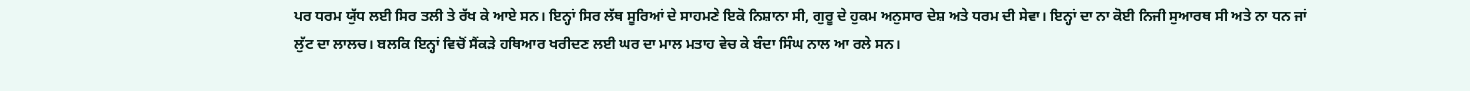ਪਰ ਧਰਮ ਯੁੱਧ ਲਈ ਸਿਰ ਤਲੀ ਤੇ ਰੱਖ ਕੇ ਆਏ ਸਨ। ਇਨ੍ਹਾਂ ਸਿਰ ਲੱਥ ਸੂਰਿਆਂ ਦੇ ਸਾਹਮਣੇ ਇਕੋ ਨਿਸ਼ਾਨਾ ਸੀ, ਗੁਰੂ ਦੇ ਹੁਕਮ ਅਨੁਸਾਰ ਦੇਸ਼ ਅਤੇ ਧਰਮ ਦੀ ਸੇਵਾ। ਇਨ੍ਹਾਂ ਦਾ ਨਾ ਕੋਈ ਨਿਜੀ ਸੁਆਰਥ ਸੀ ਅਤੇ ਨਾ ਧਨ ਜਾਂ ਲੁੱਟ ਦਾ ਲਾਲਚ। ਬਲਕਿ ਇਨ੍ਹਾਂ ਵਿਚੋਂ ਸੈਂਕੜੇ ਹਥਿਆਰ ਖਰੀਦਣ ਲਈ ਘਰ ਦਾ ਮਾਲ ਮਤਾਹ ਵੇਚ ਕੇ ਬੰਦਾ ਸਿੰਘ ਨਾਲ ਆ ਰਲੇ ਸਨ।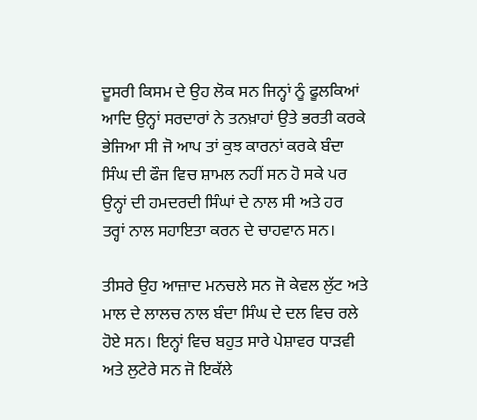ਦੂਸਰੀ ਕਿਸਮ ਦੇ ਉਹ ਲੋਕ ਸਨ ਜਿਨ੍ਹਾਂ ਨੂੰ ਫੂਲਕਿਆਂ ਆਦਿ ਉਨ੍ਹਾਂ ਸਰਦਾਰਾਂ ਨੇ ਤਨਖ਼ਾਹਾਂ ਉਤੇ ਭਰਤੀ ਕਰਕੇ ਭੇਜਿਆ ਸੀ ਜੋ ਆਪ ਤਾਂ ਕੁਝ ਕਾਰਨਾਂ ਕਰਕੇ ਬੰਦਾ ਸਿੰਘ ਦੀ ਫੌਜ ਵਿਚ ਸ਼ਾਮਲ ਨਹੀਂ ਸਨ ਹੋ ਸਕੇ ਪਰ ਉਨ੍ਹਾਂ ਦੀ ਹਮਦਰਦੀ ਸਿੰਘਾਂ ਦੇ ਨਾਲ ਸੀ ਅਤੇ ਹਰ ਤਰ੍ਹਾਂ ਨਾਲ ਸਹਾਇਤਾ ਕਰਨ ਦੇ ਚਾਹਵਾਨ ਸਨ।

ਤੀਸਰੇ ਉਹ ਆਜ਼ਾਦ ਮਨਚਲੇ ਸਨ ਜੋ ਕੇਵਲ ਲੁੱਟ ਅਤੇ ਮਾਲ ਦੇ ਲਾਲਚ ਨਾਲ ਬੰਦਾ ਸਿੰਘ ਦੇ ਦਲ ਵਿਚ ਰਲੇ ਹੋਏ ਸਨ। ਇਨ੍ਹਾਂ ਵਿਚ ਬਹੁਤ ਸਾਰੇ ਪੇਸ਼ਾਵਰ ਧਾੜਵੀ ਅਤੇ ਲੁਟੇਰੇ ਸਨ ਜੋ ਇਕੱਲੇ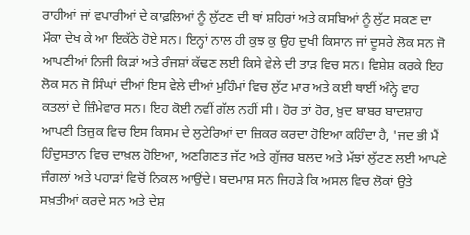ਰਾਹੀਆਂ ਜਾਂ ਵਪਾਰੀਆਂ ਦੇ ਕਾਫ਼ਲਿਆਂ ਨੂੰ ਲੁੱਟਣ ਦੀ ਥਾਂ ਸ਼ਹਿਰਾਂ ਅਤੇ ਕਸਬਿਆਂ ਨੂੰ ਲੁੱਟ ਸਕਣ ਦਾ ਮੌਕਾ ਦੇਖ ਕੇ ਆ ਇਕੱਠੇ ਹੋਏ ਸਨ। ਇਨ੍ਹਾਂ ਨਾਲ ਹੀ ਕੁਝ ਕੁ ਉਹ ਦੁਖੀ ਕਿਸਾਨ ਜਾਂ ਦੂਸਰੇ ਲੋਕ ਸਨ ਜੋ ਆਪਣੀਆਂ ਨਿਜੀ ਕਿੜਾਂ ਅਤੇ ਰੰਜਸ਼ਾਂ ਕੱਢਣ ਲਈ ਕਿਸੇ ਵੇਲੇ ਦੀ ਤਾੜ ਵਿਚ ਸਨ। ਵਿਸ਼ੇਸ਼ ਕਰਕੇ ਇਹ ਲੋਕ ਸਨ ਜੋ ਸਿੰਘਾਂ ਦੀਆਂ ਇਸ ਵੇਲੇ ਦੀਆਂ ਮੁਹਿੰਮਾਂ ਵਿਚ ਲੁੱਟ ਮਾਰ ਅਤੇ ਕਈ ਥਾਈਂ ਅੰਨ੍ਹੇ ਵਾਹ ਕਤਲਾਂ ਦੇ ਜ਼ਿੰਮੇਵਾਰ ਸਨ। ਇਹ ਕੋਈ ਨਵੀਂ ਗੱਲ ਨਹੀਂ ਸੀ। ਹੋਰ ਤਾਂ ਹੋਰ, ਖ਼ੁਦ ਬਾਬਰ ਬਾਦਸ਼ਾਹ ਆਪਣੀ ਤਿਜ਼ੁਕ ਵਿਚ ਇਸ ਕਿਸਮ ਦੇ ਲੁਟੇਰਿਆਂ ਦਾ ਜ਼ਿਕਰ ਕਰਦਾ ਹੋਇਆ ਕਹਿੰਦਾ ਹੈ, 'ਜਦ ਭੀ ਮੈਂ ਹਿੰਦੁਸਤਾਨ ਵਿਚ ਦਾਖ਼ਲ ਹੋਇਆ, ਅਣਗਿਣਤ ਜੱਟ ਅਤੇ ਗੁੱਜਰ ਬਲਦ ਅਤੇ ਮੱਝਾਂ ਲੁੱਟਣ ਲਈ ਆਪਣੇ ਜੰਗਲਾਂ ਅਤੇ ਪਹਾੜਾਂ ਵਿਚੋਂ ਨਿਕਲ ਆਉਂਦੇ। ਬਦਮਾਸ਼ ਸਨ ਜਿਹੜੇ ਕਿ ਅਸਲ ਵਿਚ ਲੋਕਾਂ ਉਤੇ ਸਖ਼ਤੀਆਂ ਕਰਦੇ ਸਨ ਅਤੇ ਦੇਸ਼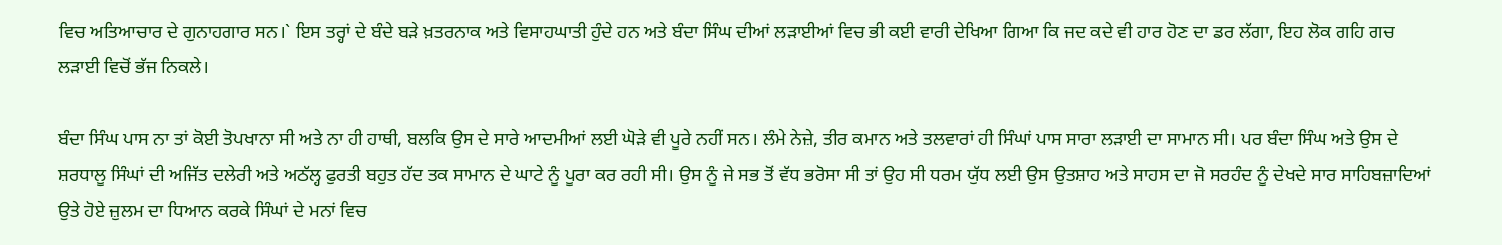ਵਿਚ ਅਤਿਆਚਾਰ ਦੇ ਗੁਨਾਹਗਾਰ ਸਨ।` ਇਸ ਤਰ੍ਹਾਂ ਦੇ ਬੰਦੇ ਬੜੇ ਖ਼ਤਰਨਾਕ ਅਤੇ ਵਿਸਾਹਘਾਤੀ ਹੁੰਦੇ ਹਨ ਅਤੇ ਬੰਦਾ ਸਿੰਘ ਦੀਆਂ ਲੜਾਈਆਂ ਵਿਚ ਭੀ ਕਈ ਵਾਰੀ ਦੇਖਿਆ ਗਿਆ ਕਿ ਜਦ ਕਦੇ ਵੀ ਹਾਰ ਹੋਣ ਦਾ ਡਰ ਲੱਗਾ, ਇਹ ਲੋਕ ਗਹਿ ਗਚ ਲੜਾਈ ਵਿਚੋਂ ਭੱਜ ਨਿਕਲੇ।

ਬੰਦਾ ਸਿੰਘ ਪਾਸ ਨਾ ਤਾਂ ਕੋਈ ਤੋਪਖਾਨਾ ਸੀ ਅਤੇ ਨਾ ਹੀ ਹਾਥੀ, ਬਲਕਿ ਉਸ ਦੇ ਸਾਰੇ ਆਦਮੀਆਂ ਲਈ ਘੋੜੇ ਵੀ ਪੂਰੇ ਨਹੀਂ ਸਨ। ਲੰਮੇ ਨੇਜ਼ੇ, ਤੀਰ ਕਮਾਨ ਅਤੇ ਤਲਵਾਰਾਂ ਹੀ ਸਿੰਘਾਂ ਪਾਸ ਸਾਰਾ ਲੜਾਈ ਦਾ ਸਾਮਾਨ ਸੀ। ਪਰ ਬੰਦਾ ਸਿੰਘ ਅਤੇ ਉਸ ਦੇ ਸ਼ਰਧਾਲੂ ਸਿੰਘਾਂ ਦੀ ਅਜਿੱਤ ਦਲੇਰੀ ਅਤੇ ਅਠੱਲ੍ਹ ਫੁਰਤੀ ਬਹੁਤ ਹੱਦ ਤਕ ਸਾਮਾਨ ਦੇ ਘਾਟੇ ਨੂੰ ਪੂਰਾ ਕਰ ਰਹੀ ਸੀ। ਉਸ ਨੂੰ ਜੇ ਸਭ ਤੋਂ ਵੱਧ ਭਰੋਸਾ ਸੀ ਤਾਂ ਉਹ ਸੀ ਧਰਮ ਯੁੱਧ ਲਈ ਉਸ ਉਤਸ਼ਾਹ ਅਤੇ ਸਾਹਸ ਦਾ ਜੋ ਸਰਹੰਦ ਨੂੰ ਦੇਖਦੇ ਸਾਰ ਸਾਹਿਬਜ਼ਾਦਿਆਂ ਉਤੇ ਹੋਏ ਜ਼ੁਲਮ ਦਾ ਧਿਆਨ ਕਰਕੇ ਸਿੰਘਾਂ ਦੇ ਮਨਾਂ ਵਿਚ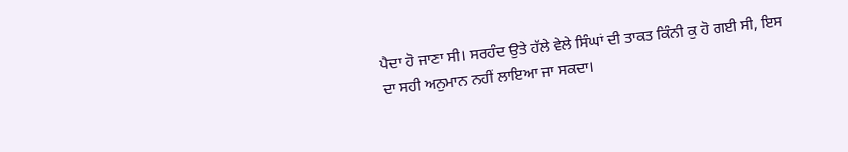ਪੈਦਾ ਹੋ ਜਾਣਾ ਸੀ। ਸਰਹੰਦ ਉਤੇ ਹੱਲੇ ਵੇਲੇ ਸਿੰਘਾਂ ਦੀ ਤਾਕਤ ਕਿੰਨੀ ਕੁ ਹੋ ਗਈ ਸੀ, ਇਸ ਦਾ ਸਹੀ ਅਨੁਮਾਨ ਨਹੀਂ ਲਾਇਆ ਜਾ ਸਕਦਾ।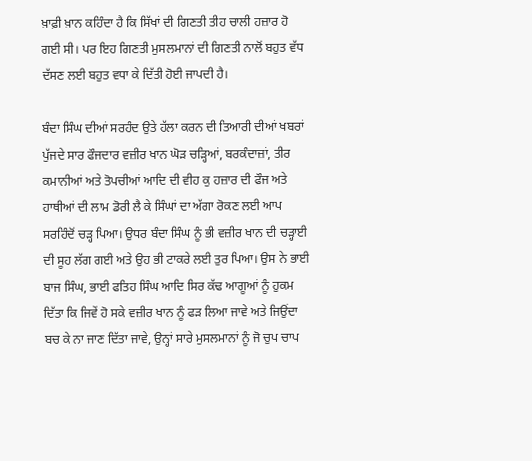ਖ਼ਾਫ਼ੀ ਖ਼ਾਨ ਕਹਿੰਦਾ ਹੈ ਕਿ ਸਿੱਖਾਂ ਦੀ ਗਿਣਤੀ ਤੀਹ ਚਾਲੀ ਹਜ਼ਾਰ ਹੋ ਗਈ ਸੀ। ਪਰ ਇਹ ਗਿਣਤੀ ਮੁਸਲਮਾਨਾਂ ਦੀ ਗਿਣਤੀ ਨਾਲੋਂ ਬਹੁਤ ਵੱਧ ਦੱਸਣ ਲਈ ਬਹੁਤ ਵਧਾ ਕੇ ਦਿੱਤੀ ਹੋਈ ਜਾਪਦੀ ਹੈ।

ਬੰਦਾ ਸਿੰਘ ਦੀਆਂ ਸਰਹੰਦ ਉਤੇ ਹੱਲਾ ਕਰਨ ਦੀ ਤਿਆਰੀ ਦੀਆਂ ਖਬਰਾਂ ਪੁੱਜਦੇ ਸਾਰ ਫੌਜਦਾਰ ਵਜ਼ੀਰ ਖਾਨ ਘੋੜ ਚੜ੍ਹਿਆਂ, ਬਰਕੰਦਾਜ਼ਾਂ, ਤੀਰ ਕਮਾਨੀਆਂ ਅਤੇ ਤੋਪਚੀਆਂ ਆਦਿ ਦੀ ਵੀਹ ਕੁ ਹਜ਼ਾਰ ਦੀ ਫੌਜ ਅਤੇ ਹਾਥੀਆਂ ਦੀ ਲਾਮ ਡੋਰੀ ਲੈ ਕੇ ਸਿੰਘਾਂ ਦਾ ਅੱਗਾ ਰੋਕਣ ਲਈ ਆਪ ਸਰਹਿੰਦੋਂ ਚੜ੍ਹ ਪਿਆ। ਉਧਰ ਬੰਦਾ ਸਿੰਘ ਨੂੰ ਭੀ ਵਜ਼ੀਰ ਖਾਨ ਦੀ ਚੜ੍ਹਾਈ ਦੀ ਸੂਹ ਲੱਗ ਗਈ ਅਤੇ ਉਹ ਭੀ ਟਾਕਰੇ ਲਈ ਤੁਰ ਪਿਆ। ਉਸ ਨੇ ਭਾਈ ਬਾਜ ਸਿੰਘ, ਭਾਈ ਫਤਿਹ ਸਿੰਘ ਆਦਿ ਸਿਰ ਕੱਢ ਆਗੂਆਂ ਨੂੰ ਹੁਕਮ ਦਿੱਤਾ ਕਿ ਜਿਵੇਂ ਹੋ ਸਕੇ ਵਜ਼ੀਰ ਖਾਨ ਨੂੰ ਫੜ ਲਿਆ ਜਾਵੇ ਅਤੇ ਜਿਉਂਦਾ ਬਚ ਕੇ ਨਾ ਜਾਣ ਦਿੱਤਾ ਜਾਵੇ, ਉਨ੍ਹਾਂ ਸਾਰੇ ਮੁਸਲਮਾਨਾਂ ਨੂੰ ਜੋ ਚੁਪ ਚਾਪ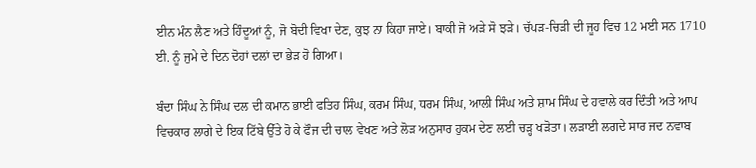ਈਨ ਮੰਨ ਲੈਣ ਅਤੇ ਹਿੰਦੂਆਂ ਨੂੰ, ਜੋ ਬੋਦੀ ਵਿਖਾ ਦੇਣ, ਕੁਝ ਨਾ ਕਿਹਾ ਜਾਏ। ਬਾਕੀ ਜੋ ਅੜੇ ਸੋ ਝੜੇ। ਚੱਪੜ-ਚਿੜੀ ਦੀ ਜੂਹ ਵਿਚ 12 ਮਈ ਸਨ 1710 ਈ. ਨੂੰ ਜੁਮੇ ਦੇ ਦਿਨ ਦੋਹਾਂ ਦਲਾਂ ਦਾ ਭੇੜ ਹੋ ਗਿਆ।

ਬੰਦਾ ਸਿੰਘ ਨੇ ਸਿੰਘ ਦਲ ਦੀ ਕਮਾਨ ਭਾਈ ਫਤਿਹ ਸਿੰਘ, ਕਰਮ ਸਿੰਘ, ਧਰਮ ਸਿੰਘ, ਆਲੀ ਸਿੰਘ ਅਤੇ ਸ਼ਾਮ ਸਿੰਘ ਦੇ ਹਵਾਲੇ ਕਰ ਦਿੰਤੀ ਅਤੇ ਆਪ ਵਿਚਕਾਰ ਲਾਗੇ ਦੇ ਇਕ ਟਿੱਬੇ ਉੱਤੇ ਹੋ ਕੇ ਫੌਜ ਦੀ ਚਾਲ ਵੇਖਣ ਅਤੇ ਲੋੜ ਅਨੁਸਾਰ ਹੁਕਮ ਦੇਣ ਲਈ ਚੜ੍ਹ ਖੜੋਤਾ। ਲੜਾਈ ਲਗਦੇ ਸਾਰ ਜਦ ਨਵਾਬ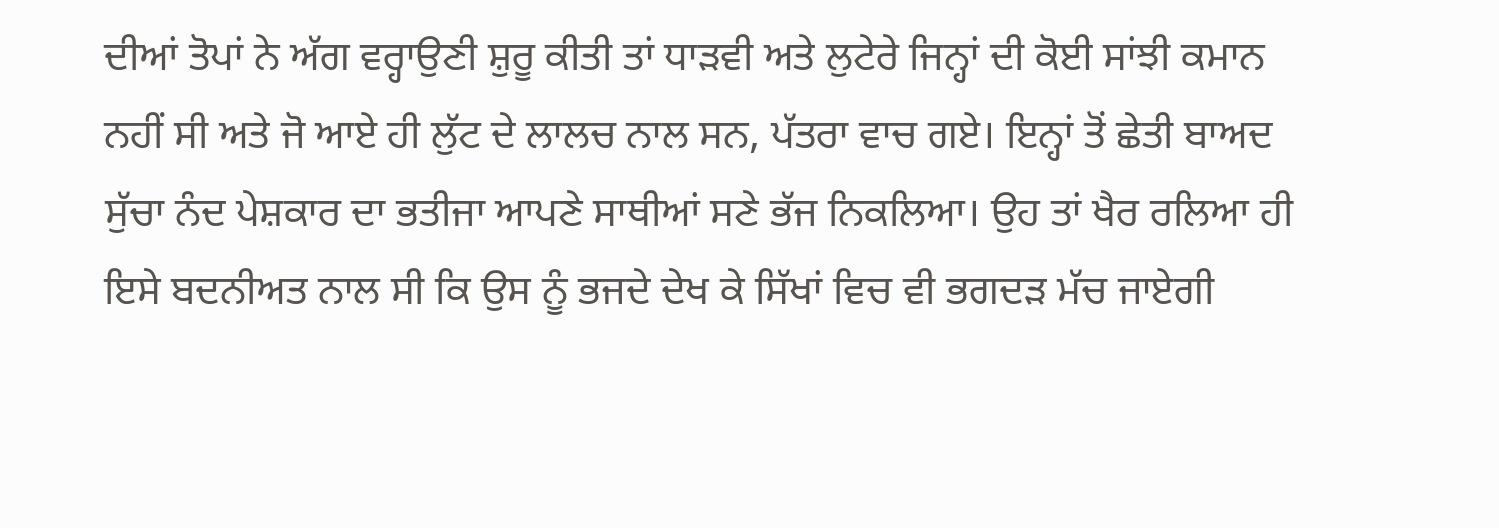ਦੀਆਂ ਤੋਪਾਂ ਨੇ ਅੱਗ ਵਰ੍ਹਾਉਣੀ ਸ਼ੁਰੂ ਕੀਤੀ ਤਾਂ ਧਾੜਵੀ ਅਤੇ ਲੁਟੇਰੇ ਜਿਨ੍ਹਾਂ ਦੀ ਕੋਈ ਸਾਂਝੀ ਕਮਾਨ ਨਹੀਂ ਸੀ ਅਤੇ ਜੋ ਆਏ ਹੀ ਲੁੱਟ ਦੇ ਲਾਲਚ ਨਾਲ ਸਨ, ਪੱਤਰਾ ਵਾਚ ਗਏ। ਇਨ੍ਹਾਂ ਤੋਂ ਛੇਤੀ ਬਾਅਦ ਸੁੱਚਾ ਨੰਦ ਪੇਸ਼ਕਾਰ ਦਾ ਭਤੀਜਾ ਆਪਣੇ ਸਾਥੀਆਂ ਸਣੇ ਭੱਜ ਨਿਕਲਿਆ। ਉਹ ਤਾਂ ਖੈਰ ਰਲਿਆ ਹੀ ਇਸੇ ਬਦਨੀਅਤ ਨਾਲ ਸੀ ਕਿ ਉਸ ਨੂੰ ਭਜਦੇ ਦੇਖ ਕੇ ਸਿੱਖਾਂ ਵਿਚ ਵੀ ਭਗਦੜ ਮੱਚ ਜਾਏਗੀ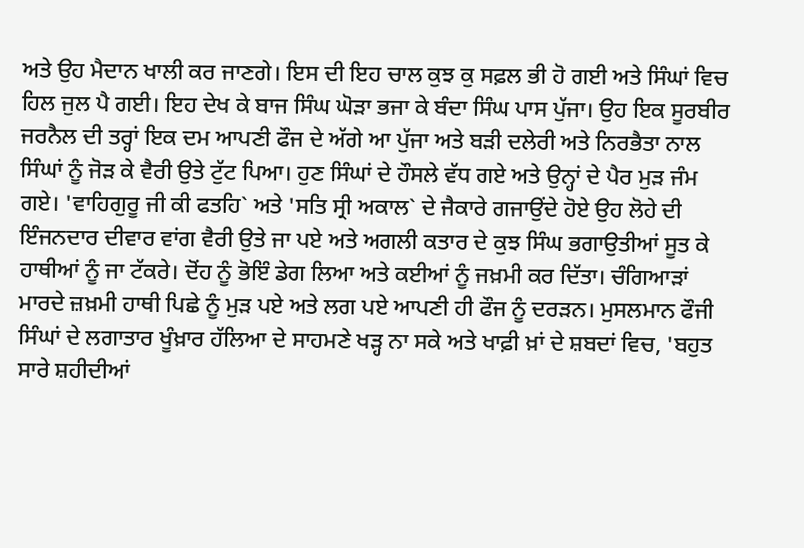ਅਤੇ ਉਹ ਮੈਦਾਨ ਖਾਲੀ ਕਰ ਜਾਣਗੇ। ਇਸ ਦੀ ਇਹ ਚਾਲ ਕੁਝ ਕੁ ਸਫ਼ਲ ਭੀ ਹੋ ਗਈ ਅਤੇ ਸਿੰਘਾਂ ਵਿਚ ਹਿਲ ਜੁਲ ਪੈ ਗਈ। ਇਹ ਦੇਖ ਕੇ ਬਾਜ ਸਿੰਘ ਘੋੜਾ ਭਜਾ ਕੇ ਬੰਦਾ ਸਿੰਘ ਪਾਸ ਪੁੱਜਾ। ਉਹ ਇਕ ਸੂਰਬੀਰ ਜਰਨੈਲ ਦੀ ਤਰ੍ਹਾਂ ਇਕ ਦਮ ਆਪਣੀ ਫੌਜ ਦੇ ਅੱਗੇ ਆ ਪੁੱਜਾ ਅਤੇ ਬੜੀ ਦਲੇਰੀ ਅਤੇ ਨਿਰਭੈਤਾ ਨਾਲ ਸਿੰਘਾਂ ਨੂੰ ਜੋੜ ਕੇ ਵੈਰੀ ਉਤੇ ਟੁੱਟ ਪਿਆ। ਹੁਣ ਸਿੰਘਾਂ ਦੇ ਹੌਸਲੇ ਵੱਧ ਗਏ ਅਤੇ ਉਨ੍ਹਾਂ ਦੇ ਪੈਰ ਮੁੜ ਜੰਮ ਗਏ। 'ਵਾਹਿਗੁਰੂ ਜੀ ਕੀ ਫਤਹਿ` ਅਤੇ 'ਸਤਿ ਸ੍ਰੀ ਅਕਾਲ` ਦੇ ਜੈਕਾਰੇ ਗਜਾਉਂਦੇ ਹੋਏ ਉਹ ਲੋਹੇ ਦੀ ਇੰਜਨਦਾਰ ਦੀਵਾਰ ਵਾਂਗ ਵੈਰੀ ਉਤੇ ਜਾ ਪਏ ਅਤੇ ਅਗਲੀ ਕਤਾਰ ਦੇ ਕੁਝ ਸਿੰਘ ਭਗਾਉਤੀਆਂ ਸੂਤ ਕੇ ਹਾਥੀਆਂ ਨੂੰ ਜਾ ਟੱਕਰੇ। ਦੋਂਹ ਨੂੰ ਭੋਇੰ ਡੇਗ ਲਿਆ ਅਤੇ ਕਈਆਂ ਨੂੰ ਜਖ਼ਮੀ ਕਰ ਦਿੱਤਾ। ਚੰਗਿਆੜਾਂ ਮਾਰਦੇ ਜ਼ਖ਼ਮੀ ਹਾਥੀ ਪਿਛੇ ਨੂੰ ਮੁੜ ਪਏ ਅਤੇ ਲਗ ਪਏ ਆਪਣੀ ਹੀ ਫੌਜ ਨੂੰ ਦਰੜਨ। ਮੁਸਲਮਾਨ ਫੌਜੀ ਸਿੰਘਾਂ ਦੇ ਲਗਾਤਾਰ ਖੂੰਖ਼ਾਰ ਹੱਲਿਆ ਦੇ ਸਾਹਮਣੇ ਖੜ੍ਹ ਨਾ ਸਕੇ ਅਤੇ ਖਾਫ਼ੀ ਖ਼ਾਂ ਦੇ ਸ਼ਬਦਾਂ ਵਿਚ, 'ਬਹੁਤ ਸਾਰੇ ਸ਼ਹੀਦੀਆਂ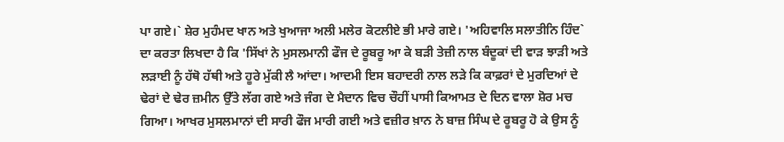ਪਾ ਗਏ।` ਸ਼ੇਰ ਮੁਹੰਮਦ ਖਾਨ ਅਤੇ ਖੁਆਜਾ ਅਲੀ ਮਲੇਰ ਕੋਟਲੀਏ ਭੀ ਮਾਰੇ ਗਏ। 'ਅਹਿਵਾਲਿ ਸਲਾਤੀਨਿ ਹਿੰਦ` ਦਾ ਕਰਤਾ ਲਿਖਦਾ ਹੈ ਕਿ 'ਸਿੱਖਾਂ ਨੇ ਮੁਸਲਮਾਨੀ ਫੌਜ ਦੇ ਰੂਬਰੂ ਆ ਕੇ ਬੜੀ ਤੇਜ਼ੀ ਨਾਲ ਬੰਦੂਕਾਂ ਦੀ ਵਾੜ ਝਾੜੀ ਅਤੇ ਲੜਾਈ ਨੂੰ ਹੱਥੋ ਹੱਥੀ ਅਤੇ ਹੂਰੇ ਮੁੱਕੀ ਲੈ ਆਂਦਾ। ਆਦਮੀ ਇਸ ਬਹਾਦਰੀ ਨਾਲ ਲੜੇ ਕਿ ਕਾਫ਼ਰਾਂ ਦੇ ਮੁਰਦਿਆਂ ਦੇ ਢੇਰਾਂ ਦੇ ਢੇਰ ਜ਼ਮੀਨ ਉੱਤੇ ਲੱਗ ਗਏ ਅਤੇ ਜੰਗ ਦੇ ਮੈਦਾਨ ਵਿਚ ਚੌਹੀਂ ਪਾਸੀ ਕਿਆਮਤ ਦੇ ਦਿਨ ਵਾਲਾ ਸ਼ੋਰ ਮਚ ਗਿਆ। ਆਖਰ ਮੁਸਲਮਾਨਾਂ ਦੀ ਸਾਰੀ ਫੌਜ ਮਾਰੀ ਗਈ ਅਤੇ ਵਜ਼ੀਰ ਖ਼ਾਨ ਨੇ ਬਾਜ਼ ਸਿੰਘ ਦੇ ਰੂਬਰੂ ਹੋ ਕੇ ਉਸ ਨੂੰ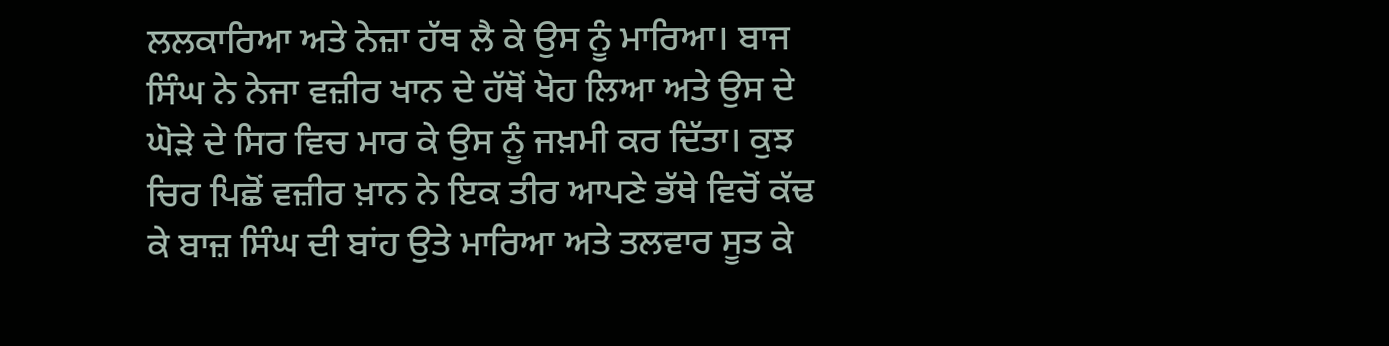ਲਲਕਾਰਿਆ ਅਤੇ ਨੇਜ਼ਾ ਹੱਥ ਲੈ ਕੇ ਉਸ ਨੂੰ ਮਾਰਿਆ। ਬਾਜ ਸਿੰਘ ਨੇ ਨੇਜਾ ਵਜ਼ੀਰ ਖਾਨ ਦੇ ਹੱਥੋਂ ਖੋਹ ਲਿਆ ਅਤੇ ਉਸ ਦੇ ਘੋੜੇ ਦੇ ਸਿਰ ਵਿਚ ਮਾਰ ਕੇ ਉਸ ਨੂੰ ਜਖ਼ਮੀ ਕਰ ਦਿੱਤਾ। ਕੁਝ ਚਿਰ ਪਿਛੋਂ ਵਜ਼ੀਰ ਖ਼ਾਨ ਨੇ ਇਕ ਤੀਰ ਆਪਣੇ ਭੱਥੇ ਵਿਚੋਂ ਕੱਢ ਕੇ ਬਾਜ਼ ਸਿੰਘ ਦੀ ਬਾਂਹ ਉਤੇ ਮਾਰਿਆ ਅਤੇ ਤਲਵਾਰ ਸੂਤ ਕੇ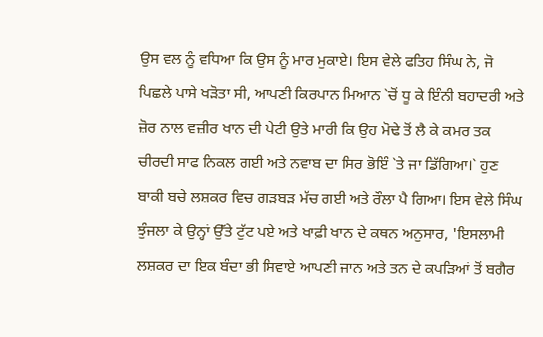ਉਸ ਵਲ ਨੂੰ ਵਧਿਆ ਕਿ ਉਸ ਨੂੰ ਮਾਰ ਮੁਕਾਏ। ਇਸ ਵੇਲੇ ਫਤਿਹ ਸਿੰਘ ਨੇ, ਜੋ ਪਿਛਲੇ ਪਾਸੇ ਖੜੋਤਾ ਸੀ, ਆਪਣੀ ਕਿਰਪਾਨ ਮਿਆਨ `ਚੋਂ ਧੂ ਕੇ ਇੰਨੀ ਬਹਾਦਰੀ ਅਤੇ ਜ਼ੋਰ ਨਾਲ ਵਜ਼ੀਰ ਖਾਨ ਦੀ ਪੇਟੀ ਉਤੇ ਮਾਰੀ ਕਿ ਉਹ ਮੋਢੇ ਤੋਂ ਲੈ ਕੇ ਕਮਰ ਤਕ ਚੀਰਦੀ ਸਾਫ ਨਿਕਲ ਗਈ ਅਤੇ ਨਵਾਬ ਦਾ ਸਿਰ ਭੋਇੰ `ਤੇ ਜਾ ਡਿੱਗਿਆ।` ਹੁਣ ਬਾਕੀ ਬਚੇ ਲਸ਼ਕਰ ਵਿਚ ਗੜਬੜ ਮੱਚ ਗਈ ਅਤੇ ਰੌਲਾ ਪੈ ਗਿਆ। ਇਸ ਵੇਲੇ ਸਿੰਘ ਝੁੰਜਲਾ ਕੇ ਉਨ੍ਹਾਂ ਉੱਤੇ ਟੁੱਟ ਪਏ ਅਤੇ ਖਾਫ਼ੀ ਖਾਨ ਦੇ ਕਥਨ ਅਨੁਸਾਰ, 'ਇਸਲਾਮੀ ਲਸ਼ਕਰ ਦਾ ਇਕ ਬੰਦਾ ਭੀ ਸਿਵਾਏ ਆਪਣੀ ਜਾਨ ਅਤੇ ਤਨ ਦੇ ਕਪੜਿਆਂ ਤੋਂ ਬਗੈਰ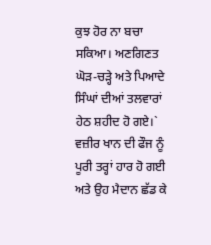ਕੁਝ ਹੋਰ ਨਾ ਬਚਾ ਸਕਿਆ। ਅਣਗਿਣਤ ਘੋੜ-ਚੜ੍ਹੇ ਅਤੇ ਪਿਆਦੇ ਸਿੰਘਾਂ ਦੀਆਂ ਤਲਵਾਰਾਂ ਹੇਠ ਸ਼ਹੀਦ ਹੋ ਗਏ।` ਵਜ਼ੀਰ ਖਾਨ ਦੀ ਫੌਜ ਨੂੰ ਪੂਰੀ ਤਰ੍ਹਾਂ ਹਾਰ ਹੋ ਗਈ ਅਤੇ ਉਹ ਮੈਦਾਨ ਛੱਡ ਕੇ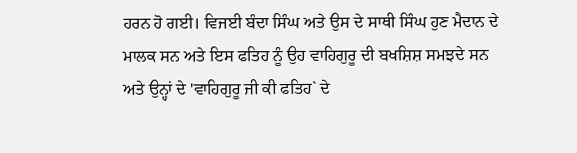ਹਰਨ ਹੋ ਗਈ। ਵਿਜਈ ਬੰਦਾ ਸਿੰਘ ਅਤੇ ਉਸ ਦੇ ਸਾਥੀ ਸਿੰਘ ਹੁਣ ਮੈਦਾਨ ਦੇ ਮਾਲਕ ਸਨ ਅਤੇ ਇਸ ਫਤਿਹ ਨੂੰ ਉਹ ਵਾਹਿਗੁਰੂ ਦੀ ਬਖਸ਼ਿਸ਼ ਸਮਝਦੇ ਸਨ ਅਤੇ ਉਨ੍ਹਾਂ ਦੇ 'ਵਾਹਿਗੁਰੂ ਜੀ ਕੀ ਫਤਿਹ` ਦੇ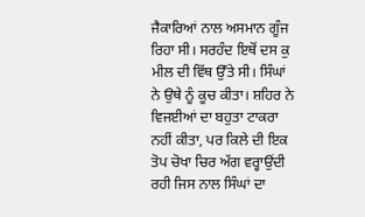ਜੈਕਾਰਿਆਂ ਨਾਲ ਅਸਮਾਨ ਗੂੰਜ ਰਿਹਾ ਸੀ। ਸਰਹੰਦ ਇਥੋਂ ਦਸ ਕੁ ਮੀਲ ਦੀ ਵਿੱਥ ਉੱਤੇ ਸੀ। ਸਿੰਘਾਂ ਨੇ ਉਥੇ ਨੂੰ ਕੂਚ ਕੀਤਾ। ਸ਼ਹਿਰ ਨੇ ਵਿਜਈਆਂ ਦਾ ਬਹੁਤਾ ਟਾਕਰਾ ਨਹੀਂ ਕੀਤਾ, ਪਰ ਕਿਲੇ ਦੀ ਇਕ ਤੋਪ ਚੋਖਾ ਚਿਰ ਅੱਗ ਵਰ੍ਹਾਉਂਦੀ ਰਹੀ ਜਿਸ ਨਾਲ ਸਿੰਘਾਂ ਦਾ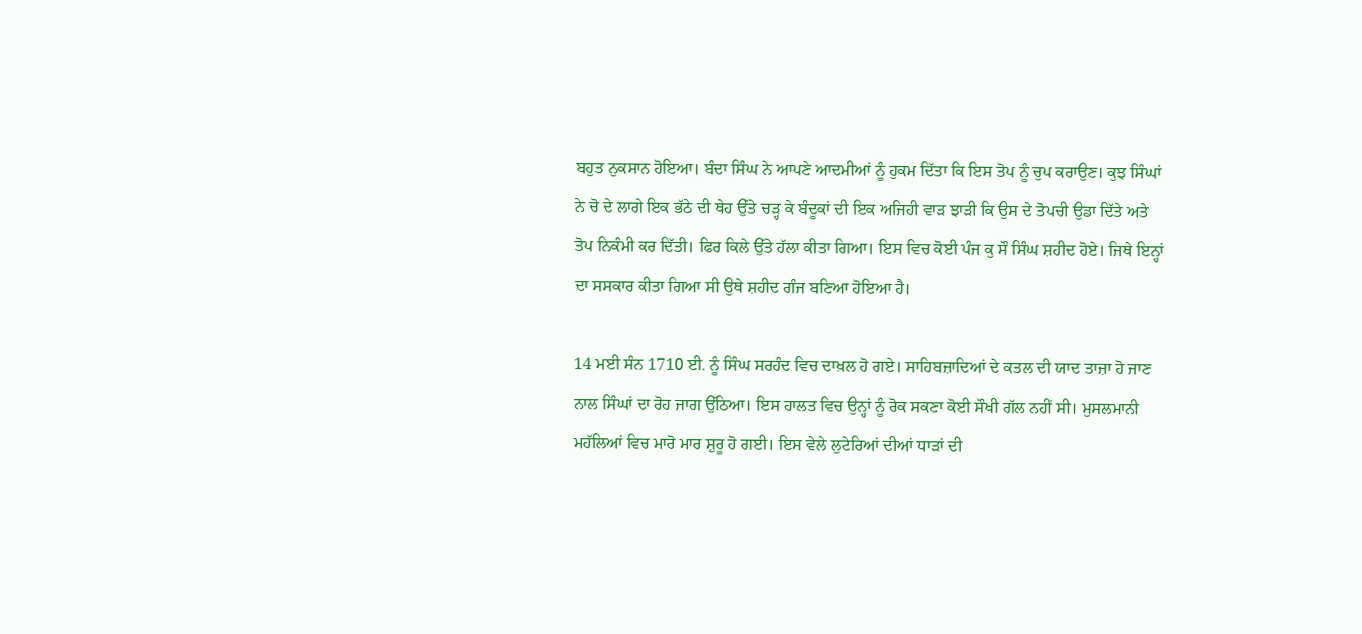ਬਹੁਤ ਨੁਕਸਾਨ ਹੋਇਆ। ਬੰਦਾ ਸਿੰਘ ਨੇ ਆਪਣੇ ਆਦਮੀਆਂ ਨੂੰ ਹੁਕਮ ਦਿੱਤਾ ਕਿ ਇਸ ਤੋਪ ਨੂੰ ਚੁਪ ਕਰਾਉਣ। ਕੁਝ ਸਿੰਘਾਂ ਨੇ ਚੋ ਦੇ ਲਾਗੇ ਇਕ ਭੱਠੇ ਦੀ ਥੇਹ ਉੱਤੇ ਚੜ੍ਹ ਕੇ ਬੰਦੂਕਾਂ ਦੀ ਇਕ ਅਜਿਹੀ ਵਾੜ ਝਾੜੀ ਕਿ ਉਸ ਦੇ ਤੋਪਚੀ ਉਡਾ ਦਿੱਤੇ ਅਤੇ ਤੋਪ ਨਿਕੰਮੀ ਕਰ ਦਿੱਤੀ। ਫਿਰ ਕਿਲੇ ਉੱਤੇ ਹੱਲਾ ਕੀਤਾ ਗਿਆ। ਇਸ ਵਿਚ ਕੋਈ ਪੰਜ ਕੁ ਸੌ ਸਿੰਘ ਸ਼ਹੀਦ ਹੋਏ। ਜਿਥੇ ਇਨ੍ਹਾਂ ਦਾ ਸਸਕਾਰ ਕੀਤਾ ਗਿਆ ਸੀ ਉਥੇ ਸ਼ਹੀਦ ਗੰਜ ਬਣਿਆ ਹੋਇਆ ਹੈ।

14 ਮਈ ਸੰਨ 1710 ਈ. ਨੂੰ ਸਿੰਘ ਸਰਹੰਦ ਵਿਚ ਦਾਖ਼ਲ ਹੋ ਗਏ। ਸਾਹਿਬਜ਼ਾਦਿਆਂ ਦੇ ਕਤਲ ਦੀ ਯਾਦ ਤਾਜ਼ਾ ਹੋ ਜਾਣ ਨਾਲ ਸਿੰਘਾਂ ਦਾ ਰੋਹ ਜਾਗ ਉੱਠਿਆ। ਇਸ ਹਾਲਤ ਵਿਚ ਉਨ੍ਹਾਂ ਨੂੰ ਰੋਕ ਸਕਣਾ ਕੋਈ ਸੌਖੀ ਗੱਲ ਨਹੀਂ ਸੀ। ਮੁਸਲਮਾਨੀ ਮਹੱਲਿਆਂ ਵਿਚ ਮਾਰੋ ਮਾਰ ਸ਼ੁਰੂ ਹੋ ਗਈ। ਇਸ ਵੇਲੇ ਲੁਟੇਰਿਆਂ ਦੀਆਂ ਧਾੜਾਂ ਦੀ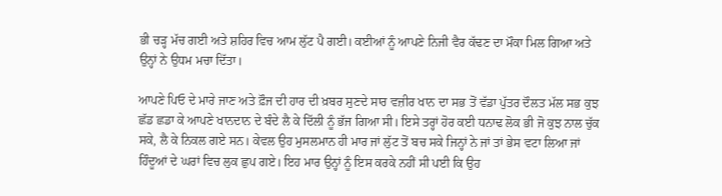ਭੀ ਚੜ੍ਹ ਮੱਚ ਗਈ ਅਤੇ ਸ਼ਹਿਰ ਵਿਚ ਆਮ ਲੁੱਟ ਪੈ ਗਈ। ਕਈਆਂ ਨੂੰ ਆਪਣੇ ਨਿਜੀ ਵੈਰ ਕੱਢਣ ਦਾ ਮੌਕਾ ਮਿਲ ਗਿਆ ਅਤੇ ਉਨ੍ਹਾਂ ਨੇ ਉਧਮ ਮਚਾ ਦਿੱਤਾ।

ਆਪਣੇ ਪਿਓ ਦੇ ਮਾਰੇ ਜਾਣ ਅਤੇ ਫ਼ੌਜ ਦੀ ਹਾਰ ਦੀ ਖ਼ਬਰ ਸੁਣਦੇ ਸਾਰ ਵਜ਼ੀਰ ਖਾਨ ਦਾ ਸਭ ਤੋਂ ਵੱਡਾ ਪੁੱਤਰ ਦੌਲਤ ਮੱਲ ਸਭ ਕੁਝ ਛੱਡ ਛਡਾ ਕੇ ਆਪਣੇ ਖਾਨਦਾਨ ਦੇ ਬੰਦੇ ਲੈ ਕੇ ਦਿੱਲੀ ਨੂੰ ਭੱਜ ਗਿਆ ਸੀ। ਇਸੇ ਤਰ੍ਹਾਂ ਹੋਰ ਕਈ ਧਨਾਢ ਲੋਕ ਭੀ ਜੋ ਕੁਝ ਨਾਲ ਚੁੱਕ ਸਕੇ, ਲੈ ਕੇ ਨਿਕਲ ਗਏ ਸਨ। ਕੇਵਲ ਉਹ ਮੁਸਲਮਾਨ ਹੀ ਮਾਰ ਜਾਂ ਲੁੱਟ ਤੋਂ ਬਚ ਸਕੇ ਜਿਨ੍ਹਾਂ ਨੇ ਜਾਂ ਤਾਂ ਭੇਸ ਵਟਾ ਲਿਆ ਜਾਂ ਹਿੰਦੂਆਂ ਦੇ ਘਰਾਂ ਵਿਚ ਲੁਕ ਛੁਪ ਗਏ। ਇਹ ਮਾਰ ਉਨ੍ਹਾਂ ਨੂੰ ਇਸ ਕਰਕੇ ਨਹੀਂ ਸੀ ਪਈ ਕਿ ਉਹ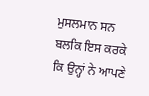ਮੁਸਲਮਾਨ ਸਨ ਬਲਕਿ ਇਸ ਕਰਕੇ ਕਿ ਉਨ੍ਹਾਂ ਨੇ ਆਪਣੇ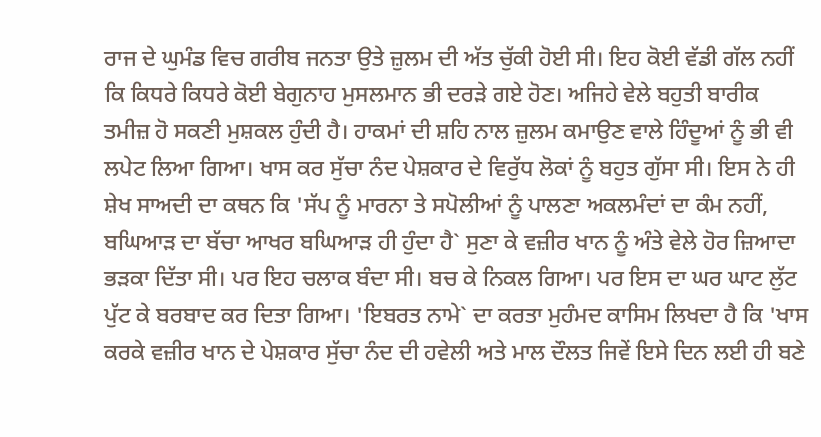ਰਾਜ ਦੇ ਘੁਮੰਡ ਵਿਚ ਗਰੀਬ ਜਨਤਾ ਉਤੇ ਜ਼ੁਲਮ ਦੀ ਅੱਤ ਚੁੱਕੀ ਹੋਈ ਸੀ। ਇਹ ਕੋਈ ਵੱਡੀ ਗੱਲ ਨਹੀਂ ਕਿ ਕਿਧਰੇ ਕਿਧਰੇ ਕੋਈ ਬੇਗੁਨਾਹ ਮੁਸਲਮਾਨ ਭੀ ਦਰੜੇ ਗਏ ਹੋਣ। ਅਜਿਹੇ ਵੇਲੇ ਬਹੁਤੀ ਬਾਰੀਕ ਤਮੀਜ਼ ਹੋ ਸਕਣੀ ਮੁਸ਼ਕਲ ਹੁੰਦੀ ਹੈ। ਹਾਕਮਾਂ ਦੀ ਸ਼ਹਿ ਨਾਲ ਜ਼ੁਲਮ ਕਮਾਉਣ ਵਾਲੇ ਹਿੰਦੂਆਂ ਨੂੰ ਭੀ ਵੀ ਲਪੇਟ ਲਿਆ ਗਿਆ। ਖਾਸ ਕਰ ਸੁੱਚਾ ਨੰਦ ਪੇਸ਼ਕਾਰ ਦੇ ਵਿਰੁੱਧ ਲੋਕਾਂ ਨੂੰ ਬਹੁਤ ਗੁੱਸਾ ਸੀ। ਇਸ ਨੇ ਹੀ ਸ਼ੇਖ ਸਾਅਦੀ ਦਾ ਕਥਨ ਕਿ 'ਸੱਪ ਨੂੰ ਮਾਰਨਾ ਤੇ ਸਪੋਲੀਆਂ ਨੂੰ ਪਾਲਣਾ ਅਕਲਮੰਦਾਂ ਦਾ ਕੰਮ ਨਹੀਂ, ਬਘਿਆੜ ਦਾ ਬੱਚਾ ਆਖਰ ਬਘਿਆੜ ਹੀ ਹੁੰਦਾ ਹੈ` ਸੁਣਾ ਕੇ ਵਜ਼ੀਰ ਖਾਨ ਨੂੰ ਅੰਤੇ ਵੇਲੇ ਹੋਰ ਜ਼ਿਆਦਾ ਭੜਕਾ ਦਿੱਤਾ ਸੀ। ਪਰ ਇਹ ਚਲਾਕ ਬੰਦਾ ਸੀ। ਬਚ ਕੇ ਨਿਕਲ ਗਿਆ। ਪਰ ਇਸ ਦਾ ਘਰ ਘਾਟ ਲੁੱਟ ਪੁੱਟ ਕੇ ਬਰਬਾਦ ਕਰ ਦਿਤਾ ਗਿਆ। 'ਇਬਰਤ ਨਾਮੇ` ਦਾ ਕਰਤਾ ਮੁਹੰਮਦ ਕਾਸਿਮ ਲਿਖਦਾ ਹੈ ਕਿ 'ਖਾਸ ਕਰਕੇ ਵਜ਼ੀਰ ਖਾਨ ਦੇ ਪੇਸ਼ਕਾਰ ਸੁੱਚਾ ਨੰਦ ਦੀ ਹਵੇਲੀ ਅਤੇ ਮਾਲ ਦੌਲਤ ਜਿਵੇਂ ਇਸੇ ਦਿਨ ਲਈ ਹੀ ਬਣੇ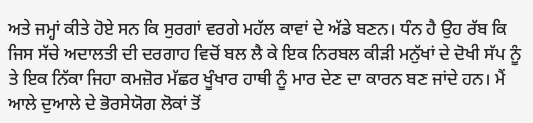ਅਤੇ ਜਮ੍ਹਾਂ ਕੀਤੇ ਹੋਏ ਸਨ ਕਿ ਸੁਰਗਾਂ ਵਰਗੇ ਮਹੱਲ ਕਾਵਾਂ ਦੇ ਅੱਡੇ ਬਣਨ। ਧੰਨ ਹੈ ਉਹ ਰੱਬ ਕਿ ਜਿਸ ਸੱਚੇ ਅਦਾਲਤੀ ਦੀ ਦਰਗਾਹ ਵਿਚੋਂ ਬਲ ਲੈ ਕੇ ਇਕ ਨਿਰਬਲ ਕੀੜੀ ਮਨੁੱਖਾਂ ਦੇ ਦੋਖੀ ਸੱਪ ਨੂੰ ਤੇ ਇਕ ਨਿੱਕਾ ਜਿਹਾ ਕਮਜ਼ੋਰ ਮੱਛਰ ਖੂੰਖਾਰ ਹਾਥੀ ਨੂੰ ਮਾਰ ਦੇਣ ਦਾ ਕਾਰਨ ਬਣ ਜਾਂਦੇ ਹਨ। ਮੈਂ ਆਲੇ ਦੁਆਲੇ ਦੇ ਭੋਰਸੇਯੋਗ ਲੋਕਾਂ ਤੋਂ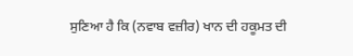ਸੁਣਿਆ ਹੈ ਕਿ (ਨਵਾਬ ਵਜ਼ੀਰ) ਖਾਨ ਦੀ ਹਕੂਮਤ ਦੀ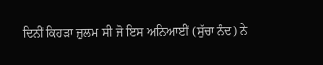ਦਿਨੀਂ ਕਿਹੜਾ ਜ਼ੁਲਮ ਸੀ ਜੋ ਇਸ ਅਨਿਆਈਂ (ਸੁੱਚਾ ਨੰਦ) ਨੇ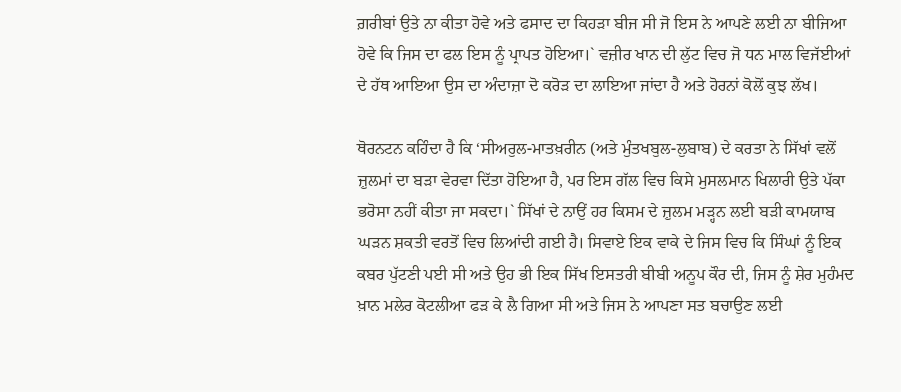ਗ਼ਰੀਬਾਂ ਉਤੇ ਨਾ ਕੀਤਾ ਹੋਵੇ ਅਤੇ ਫਸਾਦ ਦਾ ਕਿਹੜਾ ਬੀਜ ਸੀ ਜੋ ਇਸ ਨੇ ਆਪਣੇ ਲਈ ਨਾ ਬੀਜਿਆ ਹੋਵੇ ਕਿ ਜਿਸ ਦਾ ਫਲ ਇਸ ਨੂੰ ਪ੍ਰਾਪਤ ਹੋਇਆ।` ਵਜ਼ੀਰ ਖਾਨ ਦੀ ਲੁੱਟ ਵਿਚ ਜੋ ਧਨ ਮਾਲ ਵਿਜੱਈਆਂ ਦੇ ਹੱਥ ਆਇਆ ਉਸ ਦਾ ਅੰਦਾਜ਼ਾ ਦੋ ਕਰੋੜ ਦਾ ਲਾਇਆ ਜਾਂਦਾ ਹੈ ਅਤੇ ਹੋਰਨਾਂ ਕੋਲੋਂ ਕੁਝ ਲੱਖ।

ਥੋਰਨਟਨ ਕਹਿੰਦਾ ਹੈ ਕਿ ‘ਸੀਅਰੁਲ-ਮਾਤਖ਼ਰੀਨ (ਅਤੇ ਮੁੰਤਖਬੁਲ-ਲੁਬਾਬ) ਦੇ ਕਰਤਾ ਨੇ ਸਿੱਖਾਂ ਵਲੋਂ ਜ਼ੁਲਮਾਂ ਦਾ ਬੜਾ ਵੇਰਵਾ ਦਿੱਤਾ ਹੋਇਆ ਹੈ, ਪਰ ਇਸ ਗੱਲ ਵਿਚ ਕਿਸੇ ਮੁਸਲਮਾਨ ਖਿਲਾਰੀ ਉਤੇ ਪੱਕਾ ਭਰੋਸਾ ਨਹੀਂ ਕੀਤਾ ਜਾ ਸਕਦਾ।` ਸਿੱਖਾਂ ਦੇ ਨਾਉਂ ਹਰ ਕਿਸਮ ਦੇ ਜ਼ੁਲਮ ਮੜ੍ਹਨ ਲਈ ਬੜੀ ਕਾਮਯਾਬ ਘੜਨ ਸ਼ਕਤੀ ਵਰਤੋਂ ਵਿਚ ਲਿਆਂਦੀ ਗਈ ਹੈ। ਸਿਵਾਏ ਇਕ ਵਾਕੇ ਦੇ ਜਿਸ ਵਿਚ ਕਿ ਸਿੰਘਾਂ ਨੂੰ ਇਕ ਕਬਰ ਪੁੱਟਣੀ ਪਈ ਸੀ ਅਤੇ ਉਹ ਭੀ ਇਕ ਸਿੱਖ ਇਸਤਰੀ ਬੀਬੀ ਅਨੂਪ ਕੌਰ ਦੀ, ਜਿਸ ਨੂੰ ਸ਼ੇਰ ਮੁਹੰਮਦ ਖ਼ਾਨ ਮਲੇਰ ਕੋਟਲੀਆ ਫੜ ਕੇ ਲੈ ਗਿਆ ਸੀ ਅਤੇ ਜਿਸ ਨੇ ਆਪਣਾ ਸਤ ਬਚਾਉਣ ਲਈ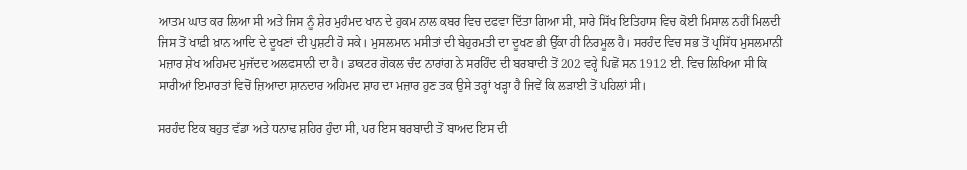ਆਤਮ ਘਾਤ ਕਰ ਲਿਆ ਸੀ ਅਤੇ ਜਿਸ ਨੂੰ ਸ਼ੇਰ ਮੁਹੰਮਦ ਖਾਨ ਦੇ ਹੁਕਮ ਨਾਲ ਕਬਰ ਵਿਚ ਦਫਵਾ ਦਿੱਤਾ ਗਿਆ ਸੀ, ਸਾਰੇ ਸਿੱਖ ਇਤਿਹਾਸ ਵਿਚ ਕੋਈ ਮਿਸਾਲ ਨਹੀਂ ਮਿਲਦੀ ਜਿਸ ਤੋਂ ਖਾਫ਼ੀ ਖ਼ਾਨ ਆਦਿ ਦੇ ਦੂਖਣਾਂ ਦੀ ਪੁਸ਼ਟੀ ਹੋ ਸਕੇ। ਮੁਸਲਮਾਨ ਮਸੀਤਾਂ ਦੀ ਬੇਹੁਰਮਤੀ ਦਾ ਦੂਖਣ ਭੀ ਉੱਕਾ ਹੀ ਨਿਰਮੂਲ ਹੈ। ਸਰਹੰਦ ਵਿਚ ਸਭ ਤੋਂ ਪ੍ਰਸਿੱਧ ਮੁਸਲਮਾਨੀ ਮਜ਼ਾਰ ਸ਼ੇਖ ਅਹਿਮਦ ਮੁਜੱਦਦ ਅਲਫਸਾਨੀ ਦਾ ਹੈ। ਡਾਕਟਰ ਗੋਕਲ ਚੰਦ ਨਾਰਾਂਗ ਨੇ ਸਰਹਿੰਦ ਦੀ ਬਰਬਾਦੀ ਤੋਂ 202 ਵਰ੍ਹੇ ਪਿਛੋਂ ਸਨ 1912 ਈ. ਵਿਚ ਲਿਖਿਆ ਸੀ ਕਿ ਸਾਰੀਆਂ ਇਮਾਰਤਾਂ ਵਿਚੋਂ ਜ਼ਿਆਦਾ ਸ਼ਾਨਦਾਰ ਅਹਿਮਦ ਸ਼ਾਹ ਦਾ ਮਜ਼ਾਰ ਹੁਣ ਤਕ ਉਸੇ ਤਰ੍ਹਾਂ ਖੜ੍ਹਾ ਹੈ ਜਿਵੇਂ ਕਿ ਲੜਾਈ ਤੋਂ ਪਹਿਲਾਂ ਸੀ।

ਸਰਹੰਦ ਇਕ ਬਹੁਤ ਵੱਡਾ ਅਤੇ ਧਨਾਢ ਸ਼ਹਿਰ ਹੁੰਦਾ ਸੀ, ਪਰ ਇਸ ਬਰਬਾਦੀ ਤੋਂ ਬਾਅਦ ਇਸ ਦੀ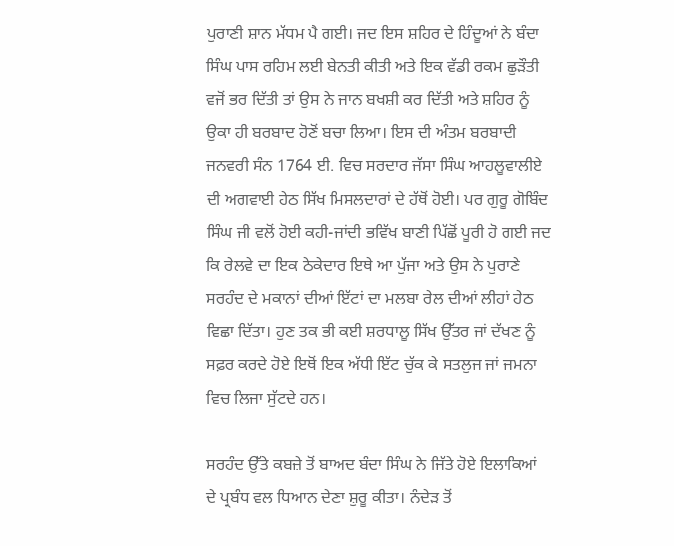ਪੁਰਾਣੀ ਸ਼ਾਨ ਮੱਧਮ ਪੈ ਗਈ। ਜਦ ਇਸ ਸ਼ਹਿਰ ਦੇ ਹਿੰਦੂਆਂ ਨੇ ਬੰਦਾ ਸਿੰਘ ਪਾਸ ਰਹਿਮ ਲਈ ਬੇਨਤੀ ਕੀਤੀ ਅਤੇ ਇਕ ਵੱਡੀ ਰਕਮ ਛੁੜੌਤੀ ਵਜੋਂ ਭਰ ਦਿੱਤੀ ਤਾਂ ਉਸ ਨੇ ਜਾਨ ਬਖਸ਼ੀ ਕਰ ਦਿੱਤੀ ਅਤੇ ਸ਼ਹਿਰ ਨੂੰ ਉਕਾ ਹੀ ਬਰਬਾਦ ਹੋਣੋਂ ਬਚਾ ਲਿਆ। ਇਸ ਦੀ ਅੰਤਮ ਬਰਬਾਦੀ ਜਨਵਰੀ ਸੰਨ 1764 ਈ. ਵਿਚ ਸਰਦਾਰ ਜੱਸਾ ਸਿੰਘ ਆਹਲੂਵਾਲੀਏ ਦੀ ਅਗਵਾਈ ਹੇਠ ਸਿੱਖ ਮਿਸਲਦਾਰਾਂ ਦੇ ਹੱਥੋਂ ਹੋਈ। ਪਰ ਗੁਰੂ ਗੋਬਿੰਦ ਸਿੰਘ ਜੀ ਵਲੋਂ ਹੋਈ ਕਹੀ-ਜਾਂਦੀ ਭਵਿੱਖ ਬਾਣੀ ਪਿੱਛੋਂ ਪੂਰੀ ਹੋ ਗਈ ਜਦ ਕਿ ਰੇਲਵੇ ਦਾ ਇਕ ਠੇਕੇਦਾਰ ਇਥੇ ਆ ਪੁੱਜਾ ਅਤੇ ਉਸ ਨੇ ਪੁਰਾਣੇ ਸਰਹੰਦ ਦੇ ਮਕਾਨਾਂ ਦੀਆਂ ਇੱਟਾਂ ਦਾ ਮਲਬਾ ਰੇਲ ਦੀਆਂ ਲੀਹਾਂ ਹੇਠ ਵਿਛਾ ਦਿੱਤਾ। ਹੁਣ ਤਕ ਭੀ ਕਈ ਸ਼ਰਧਾਲੂ ਸਿੱਖ ਉੱਤਰ ਜਾਂ ਦੱਖਣ ਨੂੰ ਸਫ਼ਰ ਕਰਦੇ ਹੋਏ ਇਥੋਂ ਇਕ ਅੱਧੀ ਇੱਟ ਚੁੱਕ ਕੇ ਸਤਲੁਜ ਜਾਂ ਜਮਨਾ ਵਿਚ ਲਿਜਾ ਸੁੱਟਦੇ ਹਨ।

ਸਰਹੰਦ ਉੱਤੇ ਕਬਜ਼ੇ ਤੋਂ ਬਾਅਦ ਬੰਦਾ ਸਿੰਘ ਨੇ ਜਿੱਤੇ ਹੋਏ ਇਲਾਕਿਆਂ ਦੇ ਪ੍ਰਬੰਧ ਵਲ ਧਿਆਨ ਦੇਣਾ ਸ਼ੁਰੂ ਕੀਤਾ। ਨੰਦੇੜ ਤੋਂ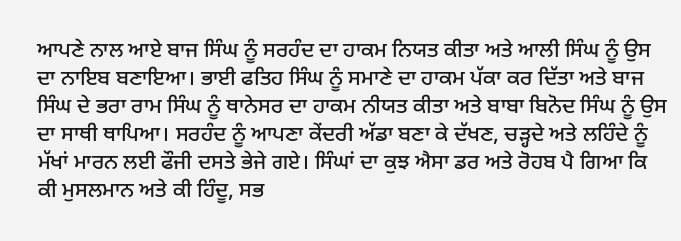ਆਪਣੇ ਨਾਲ ਆਏ ਬਾਜ ਸਿੰਘ ਨੂੰ ਸਰਹੰਦ ਦਾ ਹਾਕਮ ਨਿਯਤ ਕੀਤਾ ਅਤੇ ਆਲੀ ਸਿੰਘ ਨੂੰ ਉਸ ਦਾ ਨਾਇਬ ਬਣਾਇਆ। ਭਾਈ ਫਤਿਹ ਸਿੰਘ ਨੂੰ ਸਮਾਣੇ ਦਾ ਹਾਕਮ ਪੱਕਾ ਕਰ ਦਿੱਤਾ ਅਤੇ ਬਾਜ ਸਿੰਘ ਦੇ ਭਰਾ ਰਾਮ ਸਿੰਘ ਨੂੰ ਥਾਨੇਸਰ ਦਾ ਹਾਕਮ ਨੀਯਤ ਕੀਤਾ ਅਤੇ ਬਾਬਾ ਬਿਨੋਦ ਸਿੰਘ ਨੂੰ ਉਸ ਦਾ ਸਾਥੀ ਥਾਪਿਆ। ਸਰਹੰਦ ਨੂੰ ਆਪਣਾ ਕੇਂਦਰੀ ਅੱਡਾ ਬਣਾ ਕੇ ਦੱਖਣ, ਚੜ੍ਹਦੇ ਅਤੇ ਲਹਿੰਦੇ ਨੂੰ ਮੱਖਾਂ ਮਾਰਨ ਲਈ ਫੌਜੀ ਦਸਤੇ ਭੇਜੇ ਗਏ। ਸਿੰਘਾਂ ਦਾ ਕੁਝ ਐਸਾ ਡਰ ਅਤੇ ਰੋਹਬ ਪੈ ਗਿਆ ਕਿ ਕੀ ਮੁਸਲਮਾਨ ਅਤੇ ਕੀ ਹਿੰਦੂ, ਸਭ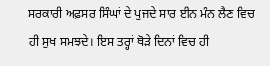ਸਰਕਾਰੀ ਅਫ਼ਸਰ ਸਿੰਘਾਂ ਦੇ ਪੁਜਦੇ ਸਾਰ ਈਨ ਮੰਨ ਲੈਣ ਵਿਚ ਹੀ ਸੁਖ ਸਮਝਦੇ। ਇਸ ਤਰ੍ਹਾਂ ਥੋੜੇ ਦਿਨਾਂ ਵਿਚ ਹੀ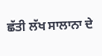ਛੱਤੀ ਲੱਖ ਸਾਲਾਨਾ ਦੇ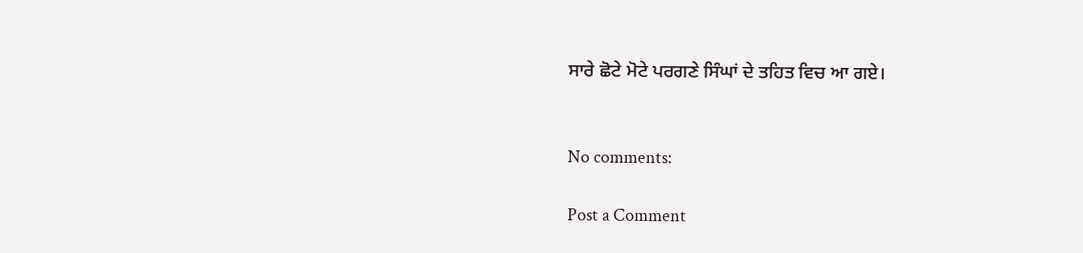ਸਾਰੇ ਛੋਟੇ ਮੋਟੇ ਪਰਗਣੇ ਸਿੰਘਾਂ ਦੇ ਤਹਿਤ ਵਿਚ ਆ ਗਏ।


No comments:

Post a Comment